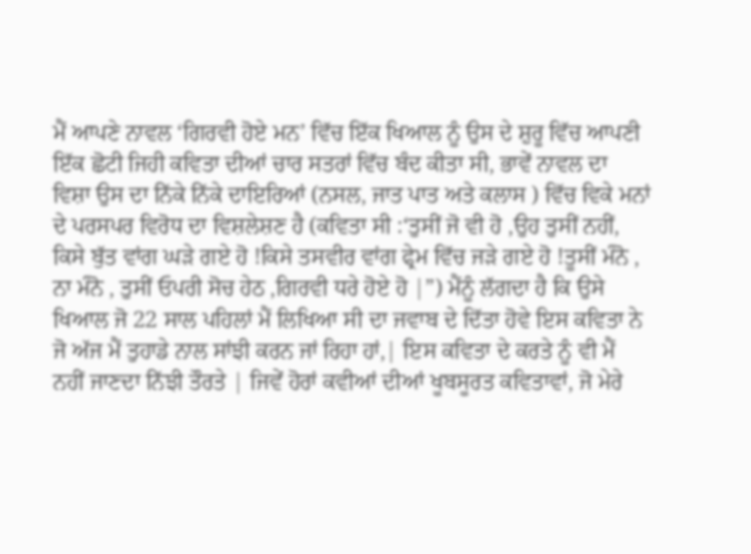ਮੈਂ ਆਪਣੇ ਨਾਵਲ ‘ਗਿਰਵੀ ਹੋਏ ਮਨ’ ਵਿੱਚ ਇੱਕ ਖਿਆਲ ਨੂੰ ਉਸ ਦੇ ਸ਼ੁਰੂ ਵਿੱਚ ਆਪਣੀ ਇੱਕ ਛੋਟੀ ਜਿਹੀ ਕਵਿਤਾ ਦੀਆਂ ਚਾਰ ਸਤਰਾਂ ਵਿੱਚ ਬੰਦ ਕੀਤਾ ਸੀ, ਭਾਵੇਂ ਨਾਵਲ ਦਾ ਵਿਸ਼ਾ ਉਸ ਦਾ ਨਿੱਕੇ ਨਿੱਕੇ ਦਾਇਰਿਆਂ (ਨਸਲ, ਜਾਤ ਪਾਤ ਅਤੇ ਕਲਾਸ ) ਵਿੱਚ ਵਿਕੇ ਮਨਾਂ ਦੇ ਪਰਸਪਰ ਵਿਰੋਧ ਦਾ ਵਿਸ਼ਲੇਸ਼ਣ ਹੈ (ਕਵਿਤਾ ਸੀ :‘ਤੁਸੀਂ ਜੋ ਵੀ ਹੋ ,ਉਹ ਤੁਸੀਂ ਨਹੀਂ, ਕਿਸੇ ਬੁੱਤ ਵਾਂਗ ਘੜੇ ਗਏ ਹੋ !ਕਿਸੇ ਤਸਵੀਰ ਵਾਂਗ ਫ੍ਰੇਮ ਵਿੱਚ ਜੜੇ ਗਏ ਹੋ !ਤੂਸੀਂ ਮੰਨੋ , ਨਾ ਮੰਨੋ , ਤੁਸੀਂ ਓਪਰੀ ਸੋਚ ਹੇਠ ,ਗਿਰਵੀ ਧਰੇ ਹੋਏ ਹੋ |”) ਮੈਂਨੂੰ ਲੱਗਦਾ ਹੈ ਕਿ ਉਸੇ ਖਿਆਲ ਜੋ 22 ਸਾਲ ਪਹਿਲਾਂ ਮੈਂ ਲਿਖਿਆ ਸੀ ਦਾ ਜਵਾਬ ਦੇ ਦਿੱਤਾ ਹੋਵੇ ਇਸ ਕਵਿਤਾ ਨੇ ਜੋ ਅੱਜ ਮੈਂ ਤੁਹਾਡੇ ਨਾਲ ਸਾਂਝੀ ਕਰਨ ਜਾਂ ਰਿਹਾ ਹਾਂ,| ਇਸ ਕਵਿਤਾ ਦੇ ਕਰਤੇ ਨੂੰ ਵੀ ਮੈਂ ਨਹੀਂ ਜਾਣਦਾ ਨਿੱਝੀ ਤੌਰਤੇ | ਜਿਵੇਂ ਹੋਰਾਂ ਕਵੀਆਂ ਦੀਆਂ ਖੂਬਸੂਰਤ ਕਵਿਤਾਵਾਂ, ਜੋ ਮੇਰੇ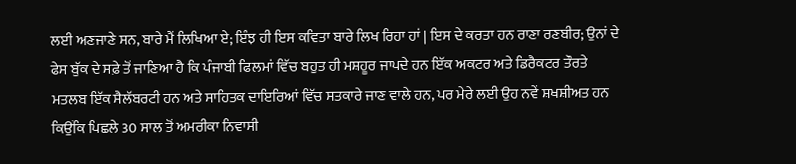ਲਈ ਅਣਜਾਣੇ ਸਨ, ਬਾਰੇ ਮੈਂ ਲਿਖਿਆ ਏ; ਇੰਝ ਹੀ ਇਸ ਕਵਿਤਾ ਬਾਰੇ ਲਿਖ ਰਿਹਾ ਹਾਂ | ਇਸ ਦੇ ਕਰਤਾ ਹਨ ਰਾਣਾ ਰਣਬੀਰ; ਉਨਾਂ ਦੇ ਫੇਸ ਬੁੱਕ ਦੇ ਸਫ਼ੇ ਤੋਂ ਜਾਣਿਆ ਹੈ ਕਿ ਪੰਜਾਬੀ ਫਿਲਮਾਂ ਵਿੱਚ ਬਹੁਤ ਹੀ ਮਸ਼ਹੂਰ ਜਾਪਦੇ ਹਨ ਇੱਕ ਅਕਟਰ ਅਤੇ ਡਿਰੈਕਟਰ ਤੌਰਤੇ ਮਤਲਬ ਇੱਕ ਸੈਲੱਬਰਟੀ ਹਨ ਅਤੇ ਸਾਹਿਤਕ ਦਾਇਰਿਆਂ ਵਿੱਚ ਸਤਕਾਰੇ ਜਾਣ ਵਾਲੇ ਹਨ, ਪਰ ਮੇਰੇ ਲਈ ਉਹ ਨਵੇਂ ਸ਼ਖਸ਼ੀਅਤ ਹਨ ਕਿਉਂਕਿ ਪਿਛਲੇ 30 ਸਾਲ ਤੋਂ ਅਮਰੀਕਾ ਨਿਵਾਸੀ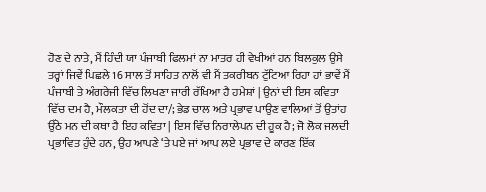ਹੋਣ ਦੇ ਨਾਤੇ, ਮੈਂ ਹਿੰਦੀ ਯਾ ਪੰਜਾਬੀ ਫਿਲਮਾਂ ਨਾ ਮਾਤਰ ਹੀ ਵੇਖੀਆਂ ਹਨ ਬਿਲਕੁਲ ਉਸੇ ਤਰ੍ਹਾਂ ਜਿਵੇਂ ਪਿਛਲੇ 16 ਸਾਲ ਤੋਂ ਸਾਹਿਤ ਨਾਲੋਂ ਵੀ ਮੈਂ ਤਕਰੀਬਨ ਟੁੱਟਿਆ ਰਿਹਾ ਹਾਂ ਭਾਵੇਂ ਮੈਂ ਪੰਜਾਬੀ ਤੇ ਅੰਗਰੇਜੀ ਵਿੱਚ ਲਿਖਣਾ ਜਾਰੀ ਰੱਖਿਆ ਹੈ ਹਮੇਸ਼ਾਂ | ਉਨਾਂ ਦੀ ਇਸ ਕਵਿਤਾ ਵਿੱਚ ਦਮ ਹੈ, ਮੌਲਕਤਾ ਦੀ ਹੋਂਦ ਦਾ/; ਭੇਡ ਚਾਲ ਅਤੇ ਪ੍ਰਭਾਵ ਪਾਉਣ ਵਾਲਿਆਂ ਤੋਂ ਉਤਾਂਹ ਉੱਠੇ ਮਨ ਦੀ ਕਥਾ ਹੈ ਇਹ ਕਵਿਤਾ | ਇਸ ਵਿੱਚ ਨਿਰਾਲੇਪਨ ਦੀ ਹੂਕ ਹੈ; ਜੋ ਲੋਕ ਜਲਦੀ ਪ੍ਰਭਾਵਿਤ ਹੁੰਦੇ ਹਨ, ਉਹ ਆਪਣੇ ‘ਤੇ ਪਏ ਜਾਂ ਆਪ ਲਏ ਪ੍ਰਭਾਵ ਦੇ ਕਾਰਣ ਇੱਕ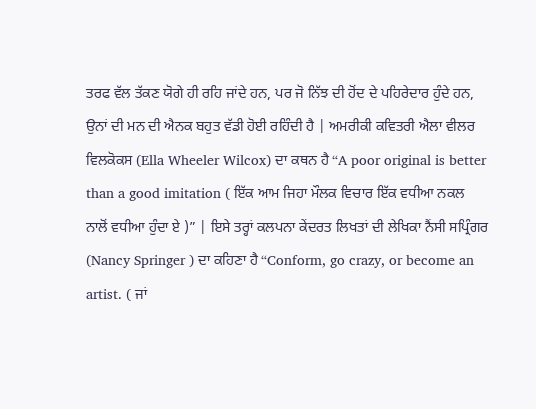ਤਰਫ ਵੱਲ ਤੱਕਣ ਯੋਗੇ ਹੀ ਰਹਿ ਜਾਂਦੇ ਹਨ, ਪਰ ਜੋ ਨਿੱਝ ਦੀ ਹੋਂਦ ਦੇ ਪਹਿਰੇਦਾਰ ਹੁੰਦੇ ਹਨ, ਉਨਾਂ ਦੀ ਮਨ ਦੀ ਐਨਕ ਬਹੁਤ ਵੱਡੀ ਹੋਈ ਰਹਿੰਦੀ ਹੈ | ਅਮਰੀਕੀ ਕਵਿਤਰੀ ਐਲਾ ਵੀਲਰ ਵਿਲਕੋਕਸ (Ella Wheeler Wilcox) ਦਾ ਕਥਨ ਹੈ “A poor original is better than a good imitation ( ਇੱਕ ਆਮ ਜਿਹਾ ਮੌਲਕ ਵਿਚਾਰ ਇੱਕ ਵਧੀਆ ਨਕਲ ਨਾਲੋਂ ਵਧੀਆ ਹੁੰਦਾ ਏ )” | ਇਸੇ ਤਰ੍ਹਾਂ ਕਲਪਨਾ ਕੇਂਦਰਤ ਲਿਖਤਾਂ ਦੀ ਲੇਖਿਕਾ ਨੈਂਸੀ ਸਪ੍ਰਿੰਗਰ (Nancy Springer ) ਦਾ ਕਹਿਣਾ ਹੈ “Conform, go crazy, or become an artist. ( ਜਾਂ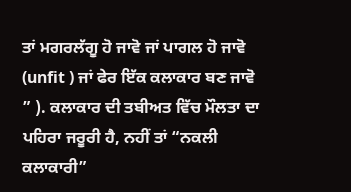ਤਾਂ ਮਗਰਲੱਗੂ ਹੋ ਜਾਵੋ ਜਾਂ ਪਾਗਲ ਹੋ ਜਾਵੋ (unfit ) ਜਾਂ ਫੇਰ ਇੱਕ ਕਲਾਕਾਰ ਬਣ ਜਾਵੋ ” ). ਕਲਾਕਾਰ ਦੀ ਤਬੀਅਤ ਵਿੱਚ ਮੌਲਤਾ ਦਾ ਪਹਿਰਾ ਜਰੂਰੀ ਹੈ, ਨਹੀਂ ਤਾਂ “ਨਕਲੀ ਕਲਾਕਾਰੀ”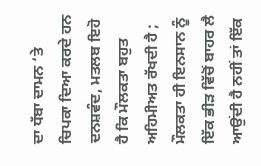ਦਾ ਧੱਬਾ ਦਾਮਨ ‘ਤੇ ਚਿਪਕਾ ਦਿਆ ਕਰਦੇ ਹਨ ਦਨਸ਼ਵੰਦ, ਮਤਲਬ ਇਹੋ ਹੈ ਕਿ ਮੌਲਕਤਾ ਬਹੁਤ ਅਹਿਮੀਅਤ ਰੱਖਦੀ ਹੈ ; ਮੌਲਕਤਾ ਹੀ ਇਨਸਾਨ ਨੂੰ ਇੱਕ ਭੀੜ ਵਿੱਚੋਂ ਬਾਹਰ ਲੈ ਆਉਂਦੀ ਹੈ ਨਹੀਂ ਤਾਂ ਇੱਕ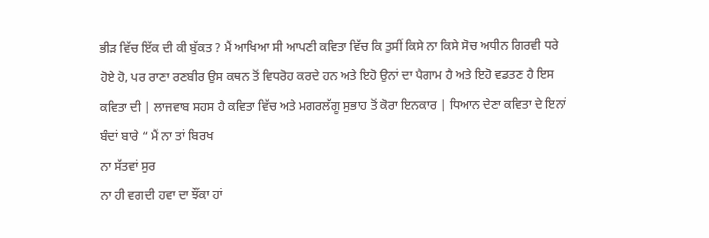ਭੀੜ ਵਿੱਚ ਇੱਕ ਦੀ ਕੀ ਬੁੱਕਤ ? ਮੈਂ ਆਖਿਆ ਸੀ ਆਪਣੀ ਕਵਿਤਾ ਵਿੱਚ ਕਿ ਤੁਸੀਂ ਕਿਸੇ ਨਾ ਕਿਸੇ ਸੋਚ ਅਧੀਨ ਗਿਰਵੀ ਧਰੇ ਹੋਏ ਹੋ, ਪਰ ਰਾਣਾ ਰਣਬੀਰ ਉਸ ਕਥਨ ਤੋਂ ਵਿਧਰੋਹ ਕਰਦੇ ਹਨ ਅਤੇ ਇਹੋ ਉਨਾਂ ਦਾ ਪੈਗਾਮ ਹੈ ਅਤੇ ਇਹੋ ਵਡਤਣ ਹੈ ਇਸ ਕਵਿਤਾ ਦੀ | ਲਾਜਵਾਬ ਸਹਸ ਹੈ ਕਵਿਤਾ ਵਿੱਚ ਅਤੇ ਮਗਰਲੱਗੂ ਸੁਭਾਹ ਤੋਂ ਕੋਰਾ ਇਨਕਾਰ | ਧਿਆਨ ਦੇਣਾ ਕਵਿਤਾ ਦੇ ਇਨਾਂ ਬੰਦਾਂ ਬਾਰੇ “ ਮੈਂ ਨਾ ਤਾਂ ਬਿਰਖ
ਨਾ ਸੱਤਵਾਂ ਸੁਰ
ਨਾ ਹੀ ਵਗਦੀ ਹਵਾ ਦਾ ਝੌਂਕਾ ਹਾਂ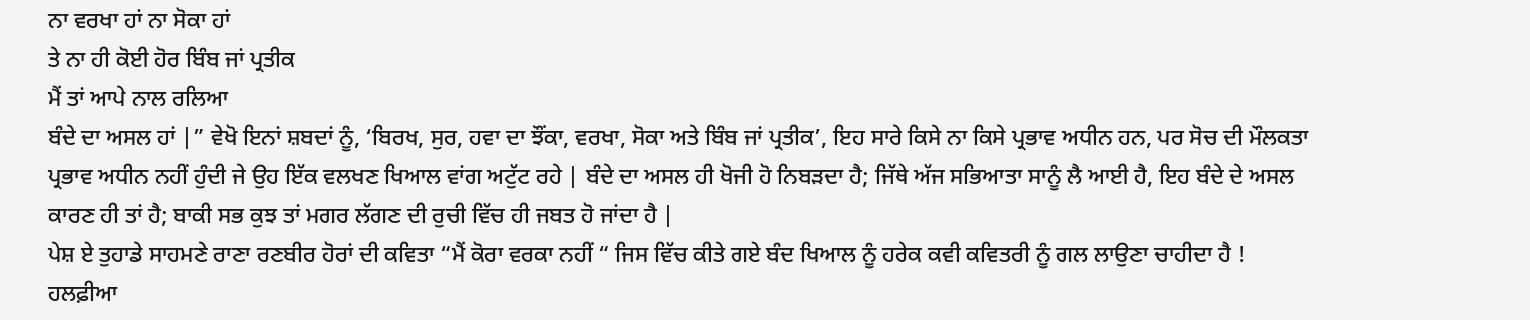ਨਾ ਵਰਖਾ ਹਾਂ ਨਾ ਸੋਕਾ ਹਾਂ
ਤੇ ਨਾ ਹੀ ਕੋਈ ਹੋਰ ਬਿੰਬ ਜਾਂ ਪ੍ਰਤੀਕ
ਮੈਂ ਤਾਂ ਆਪੇ ਨਾਲ ਰਲਿਆ
ਬੰਦੇ ਦਾ ਅਸਲ ਹਾਂ |” ਵੇਖੋ ਇਨਾਂ ਸ਼ਬਦਾਂ ਨੂੰ, ‘ਬਿਰਖ, ਸੁਰ, ਹਵਾ ਦਾ ਝੌਂਕਾ, ਵਰਖਾ, ਸੋਕਾ ਅਤੇ ਬਿੰਬ ਜਾਂ ਪ੍ਰਤੀਕ’, ਇਹ ਸਾਰੇ ਕਿਸੇ ਨਾ ਕਿਸੇ ਪ੍ਰਭਾਵ ਅਧੀਨ ਹਨ, ਪਰ ਸੋਚ ਦੀ ਮੌਲਕਤਾ ਪ੍ਰਭਾਵ ਅਧੀਨ ਨਹੀਂ ਹੁੰਦੀ ਜੇ ਉਹ ਇੱਕ ਵਲਖਣ ਖਿਆਲ ਵਾਂਗ ਅਟੁੱਟ ਰਹੇ | ਬੰਦੇ ਦਾ ਅਸਲ ਹੀ ਖੋਜੀ ਹੋ ਨਿਬੜਦਾ ਹੈ; ਜਿੱਥੇ ਅੱਜ ਸਭਿਆਤਾ ਸਾਨੂੰ ਲੈ ਆਈ ਹੈ, ਇਹ ਬੰਦੇ ਦੇ ਅਸਲ ਕਾਰਣ ਹੀ ਤਾਂ ਹੈ; ਬਾਕੀ ਸਭ ਕੁਝ ਤਾਂ ਮਗਰ ਲੱਗਣ ਦੀ ਰੁਚੀ ਵਿੱਚ ਹੀ ਜਬਤ ਹੋ ਜਾਂਦਾ ਹੈ |
ਪੇਸ਼ ਏ ਤੁਹਾਡੇ ਸਾਹਮਣੇ ਰਾਣਾ ਰਣਬੀਰ ਹੋਰਾਂ ਦੀ ਕਵਿਤਾ “ਮੈਂ ਕੋਰਾ ਵਰਕਾ ਨਹੀਂ “ ਜਿਸ ਵਿੱਚ ਕੀਤੇ ਗਏ ਬੰਦ ਖਿਆਲ ਨੂੰ ਹਰੇਕ ਕਵੀ ਕਵਿਤਰੀ ਨੂੰ ਗਲ ਲਾਉਣਾ ਚਾਹੀਦਾ ਹੈ !
ਹਲਫ਼ੀਆ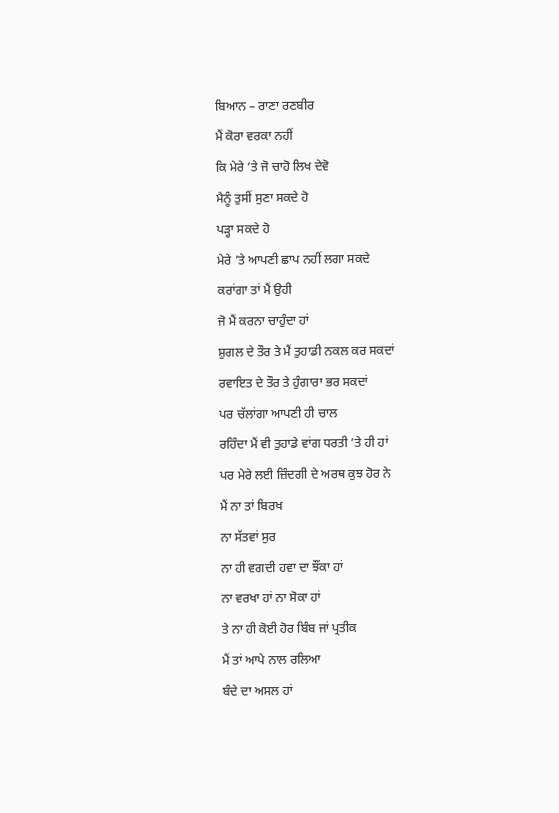ਬਿਆਨ – ਰਾਣਾ ਰਣਬੀਰ
ਮੈਂ ਕੋਰਾ ਵਰਕਾ ਨਹੀਂ
ਕਿ ਮੇਰੇ ’ਤੇ ਜੋ ਚਾਹੋ ਲਿਖ ਦੇਵੋ
ਮੈਨੂੰ ਤੁਸੀਂ ਸੁਣਾ ਸਕਦੇ ਹੋ
ਪੜ੍ਹਾ ਸਕਦੇ ਹੋ
ਮੇਰੇ ’ਤੇ ਆਪਣੀ ਛਾਪ ਨਹੀਂ ਲਗਾ ਸਕਦੇ
ਕਰਾਂਗਾ ਤਾਂ ਮੈਂ ਉਹੀ
ਜੋ ਮੈਂ ਕਰਨਾ ਚਾਹੁੰਦਾ ਹਾਂ
ਸ਼ੁਗਲ ਦੇ ਤੌਰ ਤੇ ਮੈਂ ਤੁਹਾਡੀ ਨਕਲ ਕਰ ਸਕਦਾਂ
ਰਵਾਇਤ ਦੇ ਤੌਰ ਤੇ ਹੁੰਗਾਰਾ ਭਰ ਸਕਦਾਂ
ਪਰ ਚੱਲਾਂਗਾ ਆਪਣੀ ਹੀ ਚਾਲ
ਰਹਿੰਦਾ ਮੈਂ ਵੀ ਤੁਹਾਡੇ ਵਾਂਗ ਧਰਤੀ ’ਤੇ ਹੀ ਹਾਂ
ਪਰ ਮੇਰੇ ਲਈ ਜ਼ਿੰਦਗੀ ਦੇ ਅਰਥ ਕੁਝ ਹੋਰ ਨੇ
ਮੈਂ ਨਾ ਤਾਂ ਬਿਰਖ
ਨਾ ਸੱਤਵਾਂ ਸੁਰ
ਨਾ ਹੀ ਵਗਦੀ ਹਵਾ ਦਾ ਝੌਂਕਾ ਹਾਂ
ਨਾ ਵਰਖਾ ਹਾਂ ਨਾ ਸੋਕਾ ਹਾਂ
ਤੇ ਨਾ ਹੀ ਕੋਈ ਹੋਰ ਬਿੰਬ ਜਾਂ ਪ੍ਰਤੀਕ
ਮੈਂ ਤਾਂ ਆਪੇ ਨਾਲ ਰਲਿਆ
ਬੰਦੇ ਦਾ ਅਸਲ ਹਾਂ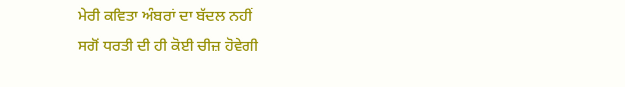ਮੇਰੀ ਕਵਿਤਾ ਅੰਬਰਾਂ ਦਾ ਬੱਦਲ ਨਹੀਂ
ਸਗੋਂ ਧਰਤੀ ਦੀ ਹੀ ਕੋਈ ਚੀਜ਼ ਹੋਵੇਗੀ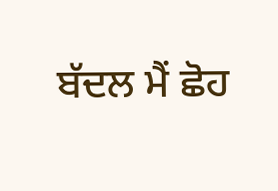ਬੱਦਲ ਮੈਂ ਛੋਹ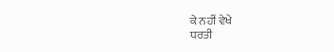ਕੇ ਨਹੀਂ ਵੇਖੇ
ਧਰਤੀ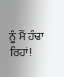ਨੂੰ ਮੈਂ ਹੰਢਾ ਰਿਹਾਂ!